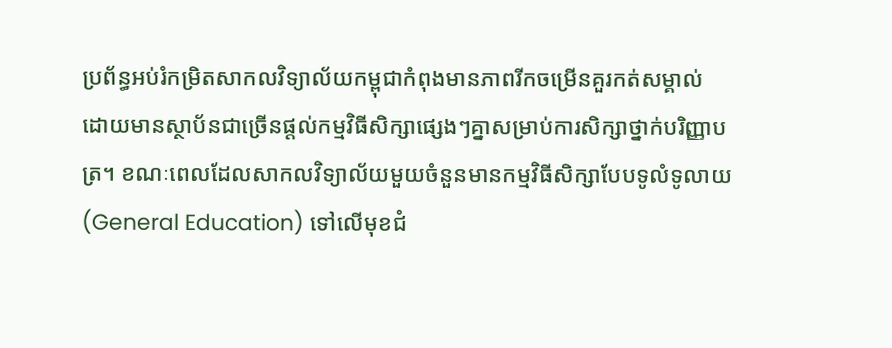ប្រព័ន្ធអប់រំកម្រិតសាកលវិទ្យាល័យកម្ពុជាកំពុងមានភាពរីកចម្រើនគួរកត់សម្គាល់ ដោយមានស្ថាប័នជាច្រើនផ្តល់កម្មវិធីសិក្សាផ្សេងៗគ្នាសម្រាប់ការសិក្សាថ្នាក់បរិញ្ញាបត្រ។ ខណៈពេលដែលសាកលវិទ្យាល័យមួយចំនួនមានកម្មវិធីសិក្សាបែបទូលំទូលាយ (General Education) ទៅលើមុខជំ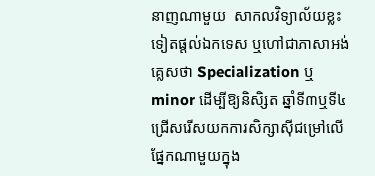នាញណាមួយ  សាកលវិទ្យាល័យខ្លះទៀតផ្តល់ឯកទេស ឬហៅជាភាសាអង់គ្លេសថា Specialization ឬ minor ដើម្បីឱ្យនិសិ្សត ឆ្នាំទី៣ឬទី៤ ជ្រើសរើសយកការសិក្សាស៊ីជម្រៅលើផ្នែកណាមួយក្នុង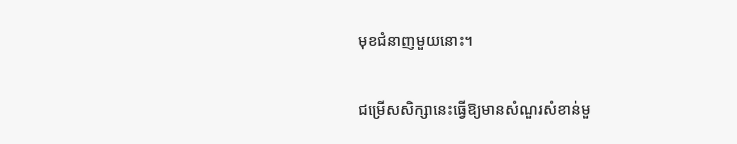មុខជំនាញមួយនោះ។

ជម្រើសសិក្សានេះធ្វើឱ្យមានសំណួរសំខាន់មួ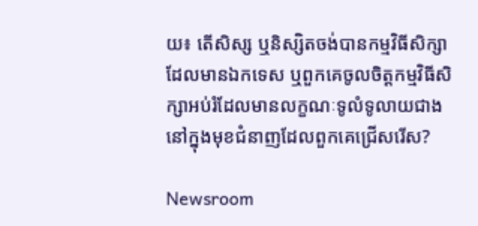យ៖ តើសិស្ស ឬនិស្សិតចង់បានកម្មវិធីសិក្សាដែលមានឯកទេស ឬពួកគេចូលចិត្តកម្មវិធីសិក្សាអប់រំដែលមានលក្ខណៈទូលំទូលាយជាង នៅក្នុងមុខជំនាញដែលពួកគេជ្រើសរើស?

Newsroom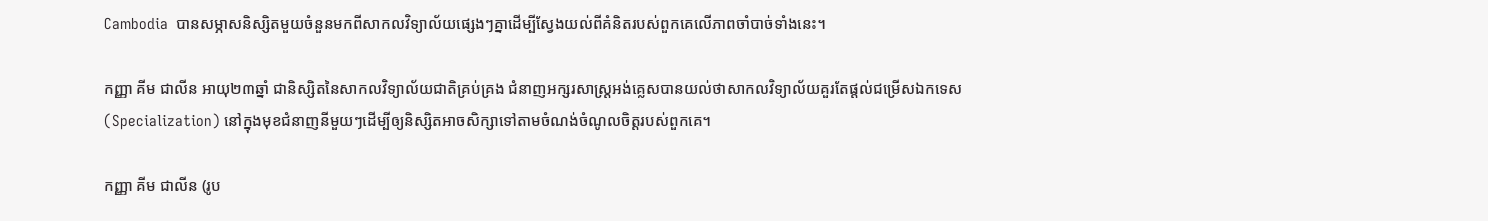Cambodia  បានសម្ភាសនិស្សិតមួយចំនួនមកពីសាកលវិទ្យាល័យផ្សេងៗគ្នាដើម្បីស្វែងយល់ពីគំនិតរបស់ពួកគេលើភាពចាំបាច់ទាំងនេះ។

កញ្ញា គីម ជាលីន អាយុ២៣ឆ្នាំ ជានិស្សិតនៃសាកលវិទ្យាល័យជាតិគ្រប់គ្រង ជំនាញអក្សរសាស្រ្តអង់គ្លេសបានយល់ថាសាកលវិទ្យាល័យគួរតែផ្តល់ជម្រើសឯកទេស (Specialization) នៅក្នុងមុខជំនាញនីមួយៗដើម្បីឲ្យនិស្សិតអាចសិក្សាទៅតាមចំណង់ចំណូលចិត្តរបស់ពួកគេ។

កញ្ញា គីម ជាលីន (រូប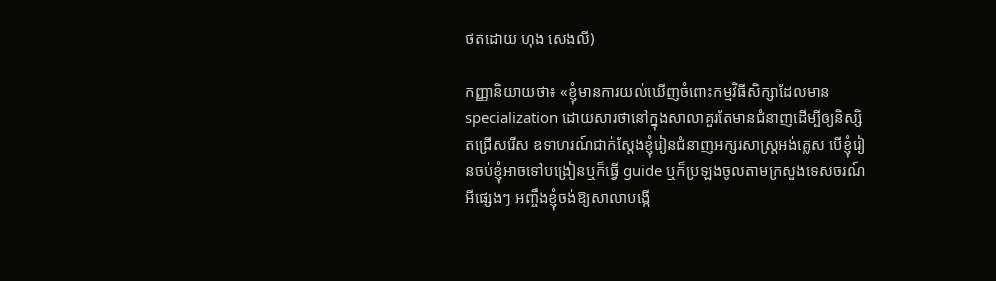ថតដោយ ហុង សេងលី)

កញ្ញានិយាយថា៖ «ខ្ញុំមានការយល់ឃើញចំពោះកម្មវិធីសិក្សាដែលមាន specialization ដោយសារថានៅក្នុងសាលាគួរតែមានជំនាញដើម្បីឲ្យនិស្សិតជ្រើសរើស ឧទាហរណ៍ជាក់ស្ដែងខ្ញុំរៀនជំនាញអក្សរសាស្ត្រអង់គ្លេស បើខ្ញុំរៀនចប់ខ្ញុំអាចទៅបង្រៀនឬក៏ធ្វើ guide ឬក៏ប្រឡងចូលតាមក្រសួងទេសចរណ៍អីផ្សេងៗ អញ្ចឹងខ្ញុំចង់ឱ្យសាលាបង្កើ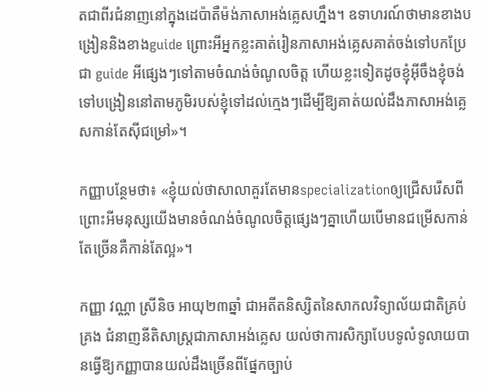តជាពីរជំនាញនៅក្នុងដេប៉ាតឺម៉ង់ភាសាអង់គ្លេសហ្នឹង។ ឧទាហរណ៍ថាមានខាងបង្រៀននិងខាងguide ព្រោះអីអ្នកខ្លះគាត់រៀនភាសាអង់គ្លេសគាត់ចង់ទៅបកប្រែជា guide អីផ្សេងៗទៅតាមចំណង់ចំណូលចិត្ត ហើយខ្លះទៀតដូចខ្ញុំអ៊ីចឹងខ្ញុំចង់ទៅបង្រៀននៅតាមភូមិរបស់ខ្ញុំទៅដល់ក្មេងៗដើម្បីឱ្យគាត់យល់ដឹងភាសាអង់គ្លេសកាន់តែស៊ីជម្រៅ»។

កញ្ញាបន្ថែមថា៖ «ខ្ញុំយល់ថាសាលាគួរតែមានspecializationឲ្យជ្រើសរើសពីព្រោះអីមនុស្សយើងមានចំណង់ចំណូលចិត្តផ្សេងៗគ្នាហើយបើមានជម្រើសកាន់តែច្រើនគឺកាន់តែល្អ»។

កញ្ញា វណ្ណា ស្រីនិច អាយុ២៣ឆ្នាំ ជាអតីតនិស្សិតនៃសាកលវិទ្យាល័យជាតិគ្រប់គ្រង ជំនាញនីតិសាស្រ្តជាភាសាអង់គ្លេស យល់ថាការសិក្សាបែបទូលំទូលាយបានធ្វើឱ្យកញ្ញាបានយល់ដឹងច្រើនពីផ្នែកច្បាប់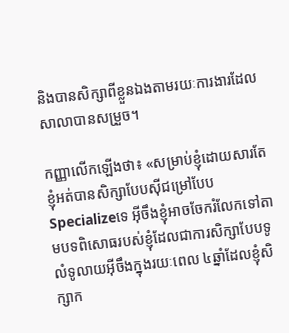និងបានសិក្សាពីខ្លួនឯងតាមរយៈការងារដែលសាលាបានសម្រួច។

កញ្ញាលើកឡើងថា៖ «សម្រាប់ខ្ញុំដោយសារតែខ្ញុំអត់បានសិក្សាបែបស៊ីជម្រៅបែប Specializeទេ អ៊ីចឹងខ្ញុំអាចចែករំលែកទៅតាមបទពិសោធរបស់ខ្ញុំដែលជាការសិក្សាបែបទូលំទូលាយអ៊ីចឹងក្នុងរយៈពេល ៤ឆ្នាំដែលខ្ញុំសិក្សាក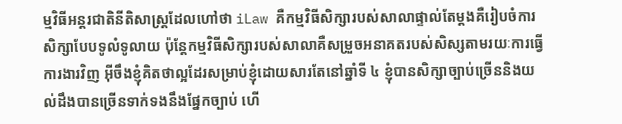ម្មវិធីអន្តរជាតិនីតិសាស្ត្រដែលហៅថា iLaw គឺកម្មវិធីសិក្សារបស់សាលាផ្ទាល់តែម្ដងគឺរៀបចំការសិក្សាបែបទូលំទូលាយ ប៉ុន្តែកម្មវិធីសិក្សារបស់សាលាគឺសម្រួចអនាគតរបស់សិស្សតាមរយៈការធ្វើការងារវិញ អ៊ីចឹងខ្ញុំគិតថាល្អដែរសម្រាប់ខ្ញុំដោយសារតែនៅឆ្នាំទី ៤ ខ្ញុំបានសិក្សាច្បាប់ច្រើននិងយល់ដឹងបានច្រើនទាក់ទងនឹងផ្នែកច្បាប់ ហើ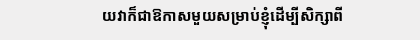យវាក៏ជាឱកាសមួយសម្រាប់ខ្ញុំដើម្បីសិក្សាពី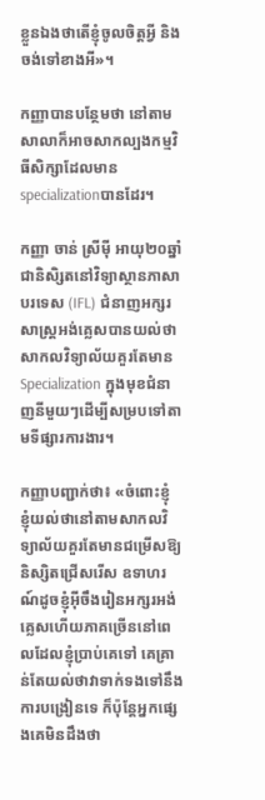ខ្លួនឯងថាតើខ្ញុំចូលចិត្តអ្វី និងចង់ទៅខាងអី»។

កញ្ញាបានបន្ថែមថា នៅតាមសាលាក៏អាចសាកល្បងកម្មវិធីសិក្សាដែលមាន specializationបានដែរ។

កញ្ញា ចាន់ ស្រីម៉ី អាយុ២០ឆ្នាំ ជានិសិ្សតនៅវិទ្យាស្ថានភាសាបរទេស (IFL) ជំនាញអក្សរសាស្រ្តអង់គ្លេសបានយល់ថាសាកលវិទ្យាល័យគួរតែមាន Specialization ក្នុងមុខជំនាញនីមួយៗដើម្បីសម្របទៅតាមទីផ្សារការងារ។

កញ្ញាបញ្ជាក់ថា៖ «ចំពោះខ្ញុំ ខ្ញុំយល់ថានៅតាមសាកលវិទ្យាល័យគួរតែមានជម្រើសឱ្យនិស្សិតជ្រើសរើស ឧទាហរណ៍ដូចខ្ញុំអ៊ីចឹងរៀនអក្សរអង់គ្លេសហើយភាគច្រើននៅពេលដែលខ្ញុំប្រាប់គេទៅ គេគ្រាន់តែយល់ថាវាទាក់ទងទៅនឹងការបង្រៀនទេ ក៏ប៉ុន្តែអ្នកផ្សេងគេមិនដឹងថា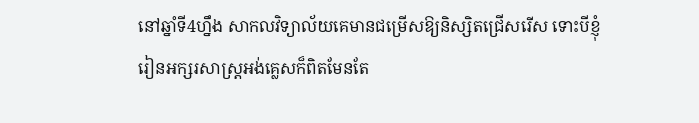នៅឆ្នាំទី4ហ្នឹង សាកលវិទ្យាល័យគេមានជម្រើសឱ្យនិស្សិតជ្រើសរើស ទោះបីខ្ញុំរៀនអក្សរសាស្រ្តអង់គ្លេសក៏ពិតមែនតែ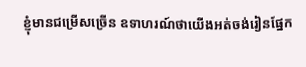ខ្ញុំមានជម្រើសច្រើន ឧទាហរណ៍ថាយើងអត់ចង់រៀនផ្នែក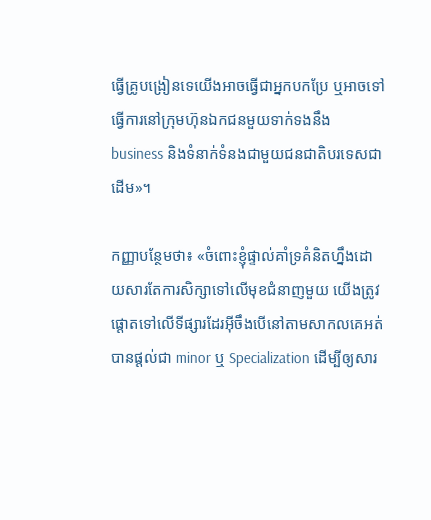ធ្វើគ្រូបង្រៀនទេយើងអាចធ្វើជាអ្នកបកប្រែ ឬអាចទៅធ្វើការនៅក្រុមហ៊ុនឯកជនមួយទាក់ទងនឹង business និងទំនាក់ទំនងជាមួយជនជាតិបរទេសជាដើម»។

កញ្ញាបន្ថែមថា៖ «ចំពោះខ្ញុំផ្ទាល់គាំទ្រគំនិតហ្នឹងដោយសារតែការសិក្សាទៅលើមុខជំនាញមួយ យើងត្រូវផ្ដោតទៅលើទីផ្សារដែរអ៊ីចឹងបើនៅតាមសាកលគេអត់បានផ្ដល់ជា minor ឬ Specialization ដើម្បីឲ្យសារ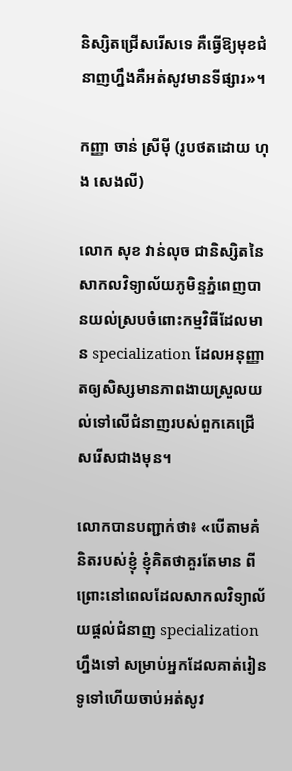និស្សិតជ្រើសរើសទេ គឺធ្វើឱ្យមុខជំនាញហ្នឹងគឺអត់សូវមានទីផ្សារ»។

កញ្ញា ចាន់ ស្រីម៉ី (រូបថតដោយ ហុង សេងលី)

លោក សុខ វាន់លុច ជានិស្សិតនៃសាកលវិទ្យាល័យភូមិន្ទភ្នំពេញបានយល់ស្របចំពោះកម្មវិធីដែលមាន specialization ដែលអនុញ្ញាតឲ្យសិស្សមានភាពងាយស្រួលយល់ទៅលើជំនាញរបស់ពួកគេជ្រើសរើសជាងមុន។

លោកបានបញ្ជាក់ថា៖ «បើតាមគំនិតរបស់ខ្ញុំ ខ្ញុំគិតថាគួរតែមាន ពីព្រោះនៅពេលដែលសាកលវិទ្យាល័យផ្ដល់ជំនាញ specialization ហ្នឹងទៅ សម្រាប់អ្នកដែលគាត់រៀនទូទៅហើយចាប់អត់សូវ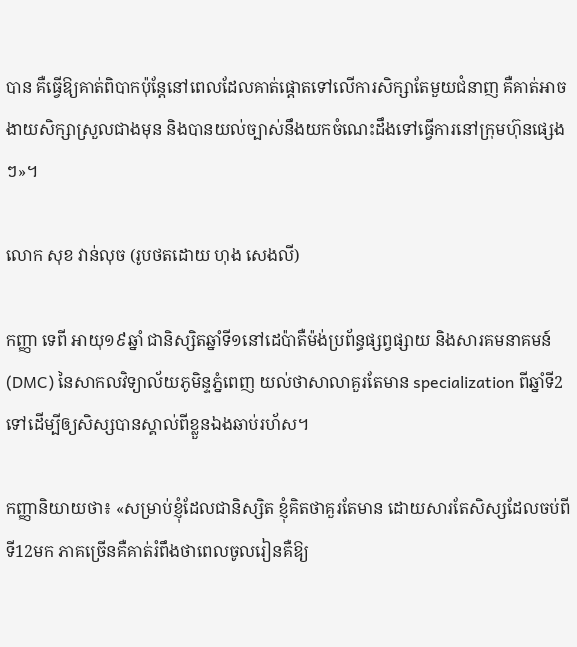បាន គឺធ្វើឱ្យគាត់ពិបាកប៉ុន្តែនៅពេលដែលគាត់ផ្តោតទៅលើការសិក្សាតែមួយជំនាញ គឺគាត់អាចងាយសិក្សាស្រួលជាងមុន និងបានយល់ច្បាស់នឹងយកចំណេះដឹងទៅធ្វើការនៅក្រុមហ៊ុនផ្សេងៗ»។

លោក សុខ វាន់លុច (រូបថតដោយ ហុង សេងលី)

កញ្ញា ទេពី អាយុ១៩ឆ្នាំ ជានិស្សិតឆ្នាំទី១នៅដេប៉ាតឺម៉ង់ប្រព័ន្ធផ្សព្វផ្សាយ និងសារគមនាគមន៍ (DMC) នៃសាកលវិទ្យាល័យភូមិន្ទភ្នំពេញ យល់ថាសាលាគួរតែមាន specialization ពីឆ្នាំទី2ទៅដើម្បីឲ្យសិស្សបានស្គាល់ពីខ្លួនឯងឆាប់រហ័ស។

កញ្ញានិយាយថា៖ «សម្រាប់ខ្ញុំដែលជានិស្សិត ខ្ញុំគិតថាគួរតែមាន ដោយសារតែសិស្សដែលចប់ពីទី12មក ភាគច្រើនគឺគាត់រំពឹងថាពេលចូលរៀនគឺឱ្យ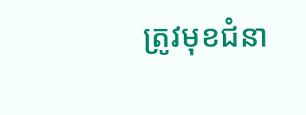ត្រូវមុខជំនា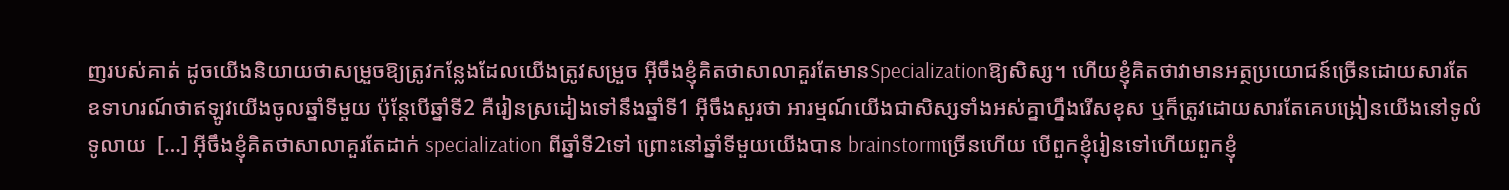ញរបស់គាត់ ដូចយើងនិយាយថាសម្រួចឱ្យត្រូវកន្លែងដែលយើងត្រូវសម្រួច អ៊ីចឹងខ្ញុំគិតថាសាលាគួរតែមានSpecializationឱ្យសិស្ស។ ហើយខ្ញុំគិតថាវាមានអត្ថប្រយោជន៍ច្រើនដោយសារតែ ឧទាហរណ៍ថាឥឡូវយើងចូលឆ្នាំទីមួយ ប៉ុន្តែបើឆ្នាំទី2 គឺរៀនស្រដៀងទៅនឹងឆ្នាំទី1 អ៊ីចឹងសួរថា អារម្មណ៍យើងជាសិស្សទាំងអស់គ្នាហ្នឹងរើសខុស ឬក៏ត្រូវដោយសារតែគេបង្រៀនយើងនៅទូលំទូលាយ  […] អ៊ីចឹងខ្ញុំគិតថាសាលាគួរតែដាក់ specialization ពីឆ្នាំទី2ទៅ ព្រោះនៅឆ្នាំទីមួយយើងបាន brainstormច្រើនហើយ បើពួកខ្ញុំរៀនទៅហើយពួកខ្ញុំ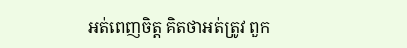អត់ពេញចិត្ត គិតថាអត់ត្រូវ ពួក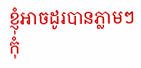ខ្ញុំអាចដូរបានភ្លាមៗ កុំ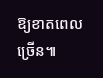ឱ្យខាតពេលច្រើន៕